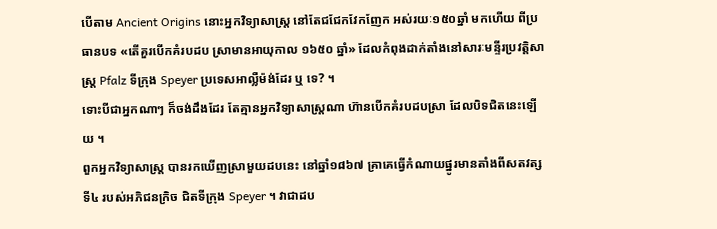បើតាម Ancient Origins នោះអ្នកវិទ្យាសាស្ត្រ នៅតែជជែកវែកញែក អស់រយៈ១៥០ឆ្នាំ មកហើយ ពីប្រធានបទ «តើគួរបើកគំរបដប ស្រាមានអាយុកាល ១៦៥០ ឆ្នាំ» ដែលកំពុងដាក់តាំងនៅសារៈមន្ទីរប្រវត្តិសាស្ត្រ Pfalz ទីក្រុង Speyer ប្រទេសអាល្លឺម៉ង់ដែរ ឬ ទេ? ។
ទោះបីជាអ្នកណាៗ ក៏ចង់ដឹងដែរ តែគ្មានអ្នកវិទ្យាសាស្ត្រណា ហ៊ានបើកគំរបដបស្រា ដែលបិទជិតនេះឡើយ ។
ពួកអ្នកវិទ្យាសាស្ត្រ បានរកឃើញស្រាមួយដបនេះ នៅឆ្នាំ១៨៦៧ គ្រាគេធ្វើកំណាយផ្នូរមានតាំងពីសតវត្សទី៤ របស់អភិជនក្រិច ជិតទីក្រុង Speyer ។ វាជាដប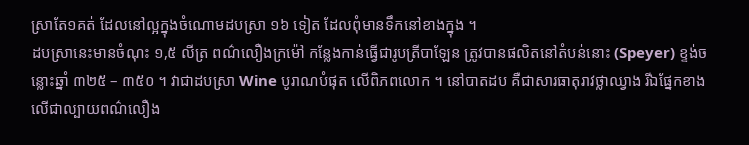ស្រាតែ១គត់ ដែលនៅល្អក្នុងចំណោមដបស្រា ១៦ ទៀត ដែលពុំមានទឹកនៅខាងក្នុង ។
ដបស្រានេះមានចំណុះ ១,៥ លីត្រ ពណ៌លឿងក្រម៉ៅ កន្លែងកាន់ធ្វើជារូបត្រីបាឡែន ត្រូវបានផលិតនៅតំបន់នោះ (Speyer) ខ្ទង់ចន្លោះឆ្នាំ ៣២៥ – ៣៥០ ។ វាជាដបស្រា Wine បូរាណបំផុត លើពិភពលោក ។ នៅបាតដប គឺជាសារធាតុរាវថ្លាឈ្វាង រីឯផ្នែកខាងលើជាល្បាយពណ៌លឿង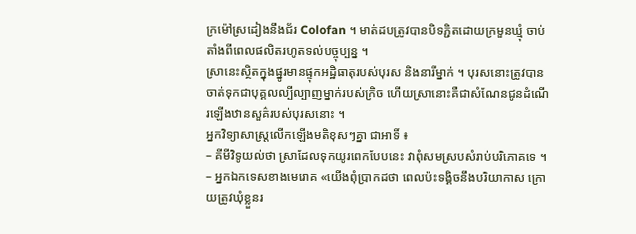ក្រម៉ៅស្រដៀងនឹងជ័រ Colofan ។ មាត់ដបត្រូវបានបិទភ្ជិតដោយក្រមួនឃ្មុំ ចាប់តាំងពីពេលផលិតរហូតទល់បច្ចុប្បន្ន ។
ស្រានេះស្ថិតក្នុងផ្នូរមានផ្ទុកអដ្ឋិធាតុរបស់បុរស និងនារីម្នាក់ ។ បុរសនោះត្រូវបានចាត់ទុកជាបុគ្គលល្បីល្បាញម្នាក់របស់ក្រិច ហើយស្រានោះគឺជាសំណែនជូនដំណើរឡើងឋានសួគ៌របស់បុរសនោះ ។
អ្នកវិទ្យាសាស្ត្រលើកឡើងមតិខុសៗគ្នា ជាអាទិ៍ ៖
– គីមីវិទូយល់ថា ស្រាដែលទុកយូរពេកបែបនេះ វាពុំសមស្របសំរាប់បរិភោគទេ ។
– អ្នកឯកទេសខាងមេរោគ «យើងពុំប្រាកដថា ពេលប៉ះទង្គិចនឹងបរិយាកាស ក្រោយត្រូវឃុំខ្លួនរ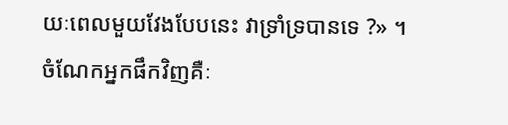យៈពេលមួយវែងបែបនេះ វាទ្រាំទ្របានទេ ?» ។
ចំណែកអ្នកផឹកវិញគឺៈ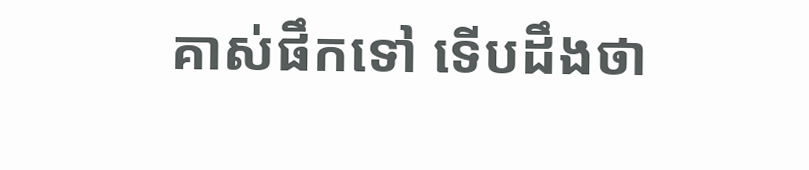គាស់ផឹកទៅ ទើបដឹងថា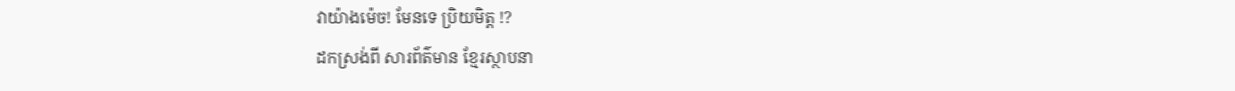វាយ៉ាងម៉េច! មែនទេ ប្រិយមិត្ត !?
ដកស្រង់ពី សារព័ត៌មាន ខ្មែរស្ថាបនា